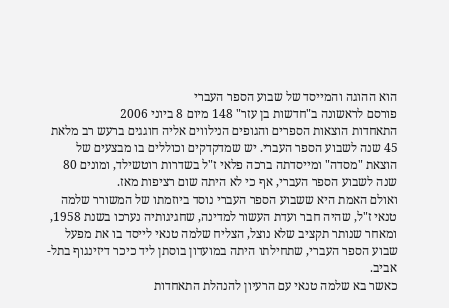הוא ההוגה והמייסד של שבוע הספר העברי
פורסם לראשונה ב"חדשות בן עזר" 148 מיום 8 ביוני 2006
התאחדות הוצאות הספרים והגופים הנילווים אליה חוגגים ברעש רב מלאת 45 שנה לשבוע הספר העברי. יש שמדקדקים וכוללים בו מבצעים של הוצאת "מסדה" ומייסדתה ברכה פלאי ז"ל בשדרות רוטשילד, ומונים 80 שנה לשבוע הספר העברי, אף כי לא היתה שום רציפות מאז.
ואולם האמת היא ששבוע הספר העברי נוסד ביוזמתו של המשורר שלמה טנאי ז"ל, שהיה חבר ועדת העשור למדינה, שחגיגותיה נערכו בשנת 1958, ומאחר שנותר תקציב שלא נוצל, הצליח שלמה טנאי לייסד בו את מפעל שבוע הספר העברי, שתחילתו היתה במועדון בוסתן ליד כיכר דיזינגוף בתל-אביב.
כאשר בא שלמה טנאי עם הרעיון להנהלת התאחדות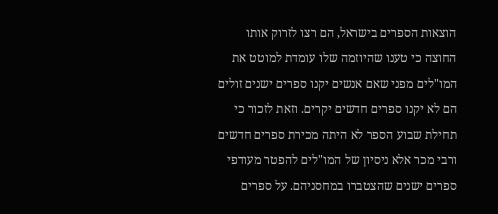הוצאות הספרים בישראל, הם רצו לזרוק אותו החוצה כי טענו שהיוזמה שלו עומדת למוטט את המו"לים מפני שאם אנשים יקנו ספרים ישנים זולים הם לא יקנו ספרים חדשים יקרים. וזאת לזכור כי תחילת שבוע הספר לא היתה מכירת ספרים חדשים ורבי מכר אלא ניסיון של המו"לים להפטר מעודפי ספרים ישנים שהצטברו במחסניהם. על ספרים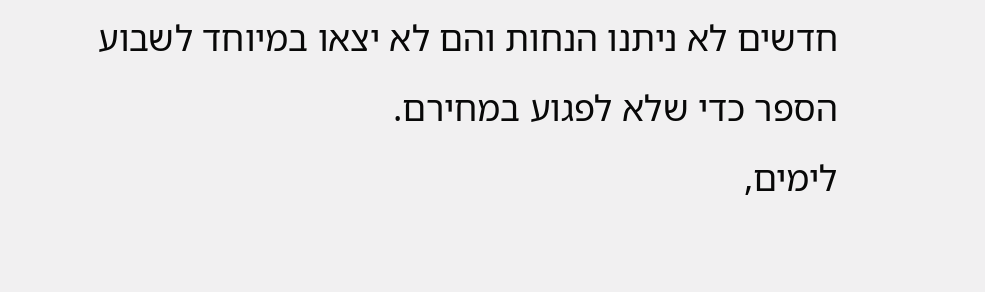חדשים לא ניתנו הנחות והם לא יצאו במיוחד לשבוע הספר כדי שלא לפגוע במחירם.
לימים,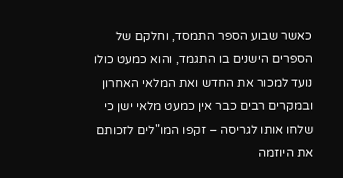כאשר שבוע הספר התמסד, וחלקם של הספרים הישנים בו התגמד, והוא כמעט כולו נועד למכור את החדש ואת המלאי האחרון ובמקרים רבים כבר אין כמעט מלאי ישן כי שלחו אותו לגריסה – זקפו המו"לים לזכותם את היוזמה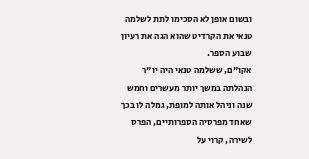ובשום אופן לא הסכימו לתת לשלמה טנאי את הקרדיט שהוא הגה את רעיון שבוע הספר.
אקו"ם, ששלמה טנאי היה יו"ר הנהלתה במשך יותר מעשרים וחמש שנה וניהל אותה למופת, גמלה לו בכך שאחד מפרסיה הספרותיים, הפרס לשירה, קרוי על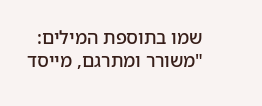שמו בתוספת המילים: "משורר ומתרגם, מייסד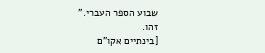שבוע הספר העברי."
זהו.
[בינתיים אקו"ם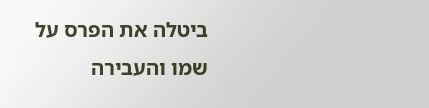ביטלה את הפרס על שמו והעבירה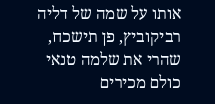אותו על שמה של דליה רביקוביץ, פן תישכח, שהרי את שלמה טנאי כולם מכירים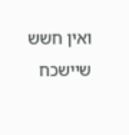ואין חשש שיישכח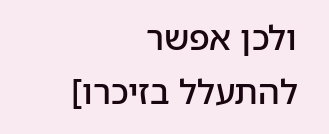ולכן אפשר להתעלל בזיכרו]